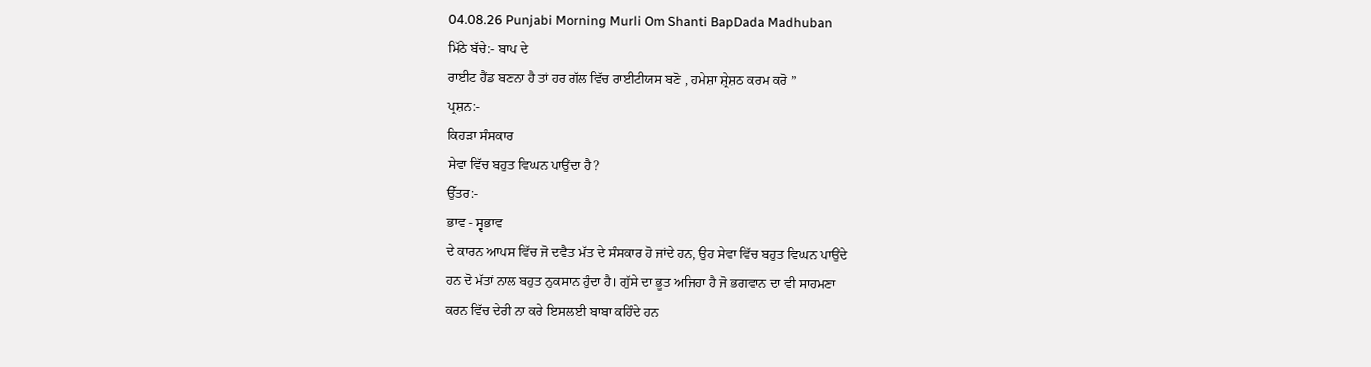04.08.26 Punjabi Morning Murli Om Shanti BapDada Madhuban
ਮਿੱਠੇ ਬੱਚੇ:- ਬਾਪ ਦੇ
ਰਾਈਟ ਹੈਂਡ ਬਣਨਾ ਹੈ ਤਾਂ ਹਰ ਗੱਲ ਵਿੱਚ ਰਾਈਟੀਯਸ ਬਣੋ , ਹਮੇਸ਼ਾ ਸ਼੍ਰੇਸ਼ਠ ਕਰਮ ਕਰੋ ”
ਪ੍ਰਸ਼ਨ:-
ਕਿਹੜਾ ਸੰਸਕਾਰ
ਸੇਵਾ ਵਿੱਚ ਬਹੁਤ ਵਿਘਨ ਪਾਉਂਦਾ ਹੈ?
ਉੱਤਰ:-
ਭਾਵ - ਸ੍ਵਭਾਵ
ਦੇ ਕਾਰਨ ਆਪਸ ਵਿੱਚ ਜੋ ਦਵੈਤ ਮੱਤ ਦੇ ਸੰਸਕਾਰ ਹੋ ਜਾਂਦੇ ਹਨ, ਉਹ ਸੇਵਾ ਵਿੱਚ ਬਹੁਤ ਵਿਘਨ ਪਾਉਂਦੇ
ਹਨ ਦੋ ਮੱਤਾਂ ਨਾਲ ਬਹੁਤ ਨੁਕਸਾਨ ਹੁੰਦਾ ਹੈ। ਗੁੱਸੇ ਦਾ ਭੂਤ ਅਜਿਹਾ ਹੈ ਜੋ ਭਗਵਾਨ ਦਾ ਵੀ ਸਾਹਮਣਾ
ਕਰਨ ਵਿੱਚ ਦੇਰੀ ਨਾ ਕਰੇ ਇਸਲਈ ਬਾਬਾ ਕਹਿੰਦੇ ਹਨ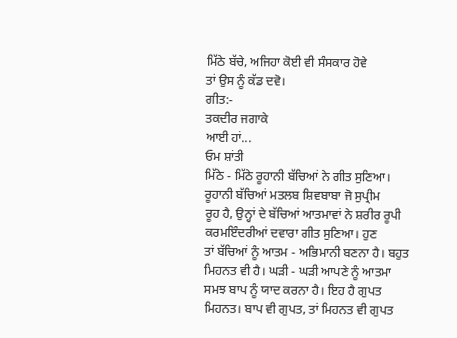ਮਿੱਠੇ ਬੱਚੇ, ਅਜਿਹਾ ਕੋਈ ਵੀ ਸੰਸਕਾਰ ਹੋਵੇ
ਤਾਂ ਉਸ ਨੂੰ ਕੱਡ ਦਵੋ।
ਗੀਤ:-
ਤਕਦੀਰ ਜਗਾਕੇ
ਆਈ ਹਾਂ...
ਓਮ ਸ਼ਾਂਤੀ
ਮਿੱਠੇ - ਮਿੱਠੇ ਰੂਹਾਨੀ ਬੱਚਿਆਂ ਨੇ ਗੀਤ ਸੁਣਿਆ। ਰੂਹਾਨੀ ਬੱਚਿਆਂ ਮਤਲਬ ਸ਼ਿਵਬਾਬਾ ਜੋ ਸੁਪ੍ਰੀਮ
ਰੂਹ ਹੈ, ਉਨ੍ਹਾਂ ਦੇ ਬੱਚਿਆਂ ਆਤਮਾਵਾਂ ਨੇ ਸ਼ਰੀਰ ਰੂਪੀ ਕਰਮਇੰਦਰੀਆਂ ਦਵਾਰਾ ਗੀਤ ਸੁਣਿਆ। ਹੁਣ
ਤਾਂ ਬੱਚਿਆਂ ਨੂੰ ਆਤਮ - ਅਭਿਮਾਨੀ ਬਣਨਾ ਹੈ। ਬਹੁਤ ਮਿਹਨਤ ਵੀ ਹੈ। ਘੜੀ - ਘੜੀ ਆਪਣੇ ਨੂੰ ਆਤਮਾ
ਸਮਝ ਬਾਪ ਨੂੰ ਯਾਦ ਕਰਨਾ ਹੈ। ਇਹ ਹੈ ਗੁਪਤ ਮਿਹਨਤ। ਬਾਪ ਵੀ ਗੁਪਤ, ਤਾਂ ਮਿਹਨਤ ਵੀ ਗੁਪਤ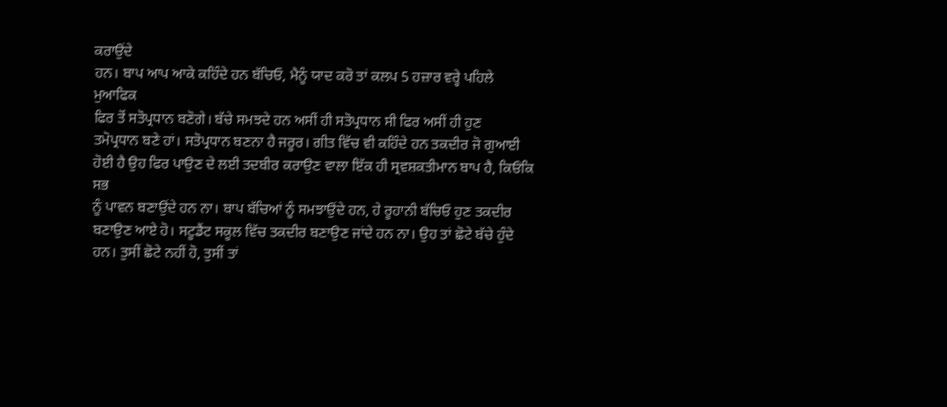ਕਰਾਉਂਦੇ
ਹਨ। ਬਾਪ ਆਪ ਆਕੇ ਕਹਿੰਦੇ ਹਨ ਬੱਚਿਓ, ਮੈਨੂੰ ਯਾਦ ਕਰੋ ਤਾਂ ਕਲਪ 5 ਹਜ਼ਾਰ ਵਰ੍ਹੇ ਪਹਿਲੇ ਮੁਆਫਿਕ
ਫਿਰ ਤੋਂ ਸਤੋਪ੍ਰਧਾਨ ਬਣੋਗੇ। ਬੱਚੇ ਸਮਝਦੇ ਹਨ ਅਸੀਂ ਹੀ ਸਤੋਪ੍ਰਧਾਨ ਸੀ ਫਿਰ ਅਸੀਂ ਹੀ ਹੁਣ
ਤਮੋਪ੍ਰਧਾਨ ਬਣੇ ਹਾਂ। ਸਤੋਪ੍ਰਧਾਨ ਬਣਨਾ ਹੈ ਜਰੂਰ। ਗੀਤ ਵਿੱਚ ਵੀ ਕਹਿੰਦੇ ਹਨ ਤਕਦੀਰ ਜੋ ਗੁਆਈ
ਹੋਈ ਹੈ ਉਹ ਫਿਰ ਪਾਉਣ ਦੇ ਲਈ ਤਦਬੀਰ ਕਰਾਉਣ ਵਾਲਾ ਇੱਕ ਹੀ ਸ੍ਰਵਸ਼ਕਤੀਮਾਨ ਬਾਪ ਹੈ, ਕਿਓਂਕਿ ਸਭ
ਨੂੰ ਪਾਵਨ ਬਣਾਉਂਦੇ ਹਨ ਨਾ। ਬਾਪ ਬੱਚਿਆਂ ਨੂੰ ਸਮਝਾਉਂਦੇ ਹਨ, ਹੇ ਰੂਹਾਨੀ ਬੱਚਿਓ ਹੁਣ ਤਕਦੀਰ
ਬਣਾਉਣ ਆਏ ਹੋ। ਸਟੂਡੈਂਟ ਸਕੂਲ ਵਿੱਚ ਤਕਦੀਰ ਬਣਾਉਣ ਜਾਂਦੇ ਹਨ ਨਾ। ਉਹ ਤਾਂ ਛੋਟੇ ਬੱਚੇ ਹੁੰਦੇ
ਹਨ। ਤੁਸੀਂ ਛੋਟੇ ਨਹੀਂ ਹੋ, ਤੁਸੀਂ ਤਾਂ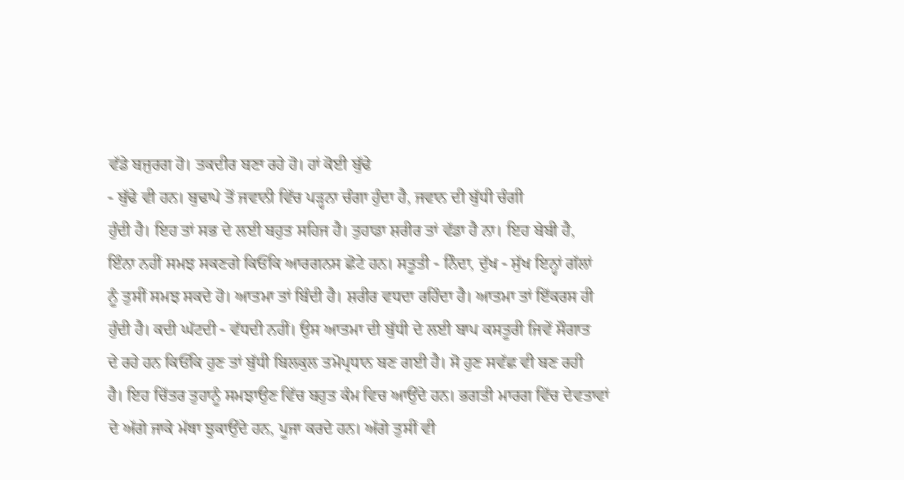ਵੱਡੇ ਬਜੁਰਗ ਹੋ। ਤਕਦੀਰ ਬਣਾ ਰਹੇ ਹੋ। ਹਾਂ ਕੋਈ ਬੁੱਢੇ
- ਬੁੱਢੇ ਵੀ ਹਨ। ਬੁਢਾਪੇ ਤੋਂ ਜਵਾਨੀ ਵਿੱਚ ਪੜ੍ਹਨਾ ਚੰਗਾ ਹੁੰਦਾ ਹੈ, ਜਵਾਨ ਦੀ ਬੁੱਧੀ ਚੰਗੀ
ਹੁੰਦੀ ਹੈ। ਇਹ ਤਾਂ ਸਭ ਦੇ ਲਈ ਬਹੁਤ ਸਹਿਜ ਹੈ। ਤੁਹਾਡਾ ਸ਼ਰੀਰ ਤਾਂ ਵੱਡਾ ਹੈ ਨਾ। ਇਹ ਬੇਬੀ ਹੈ,
ਇੰਨਾ ਨਹੀਂ ਸਮਝ ਸਕਣਗੇ ਕਿਓਂਕਿ ਆਰਗਨਸ ਛੋਟੇ ਹਨ। ਸਤੂਤੀ - ਨਿੰਦਾ, ਦੁੱਖ - ਸੁੱਖ ਇਨ੍ਹਾਂ ਗੱਲਾਂ
ਨੂੰ ਤੁਸੀਂ ਸਮਝ ਸਕਦੇ ਹੋ। ਆਤਮਾ ਤਾਂ ਬਿੰਦੀ ਹੈ। ਸ਼ਰੀਰ ਵਧਦਾ ਰਹਿੰਦਾ ਹੈ। ਆਤਮਾ ਤਾਂ ਇੱਕਰਸ ਹੀ
ਹੁੰਦੀ ਹੈ। ਕਦੀ ਘੱਟਦੀ - ਵੱਧਦੀ ਨਹੀਂ। ਉਸ ਆਤਮਾ ਦੀ ਬੁੱਧੀ ਦੇ ਲਈ ਬਾਪ ਕਸਤੂਰੀ ਜਿਵੇਂ ਸੌਗਾਤ
ਦੇ ਰਹੇ ਹਨ ਕਿਓਂਕਿ ਹੁਣ ਤਾਂ ਬੁੱਧੀ ਬਿਲਕੁਲ ਤਮੋਪ੍ਰਧਾਨ ਬਣ ਗਈ ਹੈ। ਸੋ ਹੁਣ ਸਵੱਛ ਵੀ ਬਣ ਰਹੀ
ਹੈ। ਇਹ ਚਿੱਤਰ ਤੁਹਾਨੂੰ ਸਮਝਾਉਣ ਵਿੱਚ ਬਹੁਤ ਕੰਮ ਵਿਚ ਆਉਂਦੇ ਹਨ। ਭਗਤੀ ਮਾਰਗ ਵਿੱਚ ਦੇਵਤਾਵਾਂ
ਦੇ ਅੱਗੇ ਜਾਕੇ ਮੱਥਾ ਝੁਕਾਉਂਦੇ ਹਨ, ਪੂਜਾ ਕਰਦੇ ਹਨ। ਅੱਗੇ ਤੁਸੀਂ ਵੀ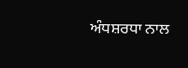ਅੰਧਸ਼ਰਧਾ ਨਾਲ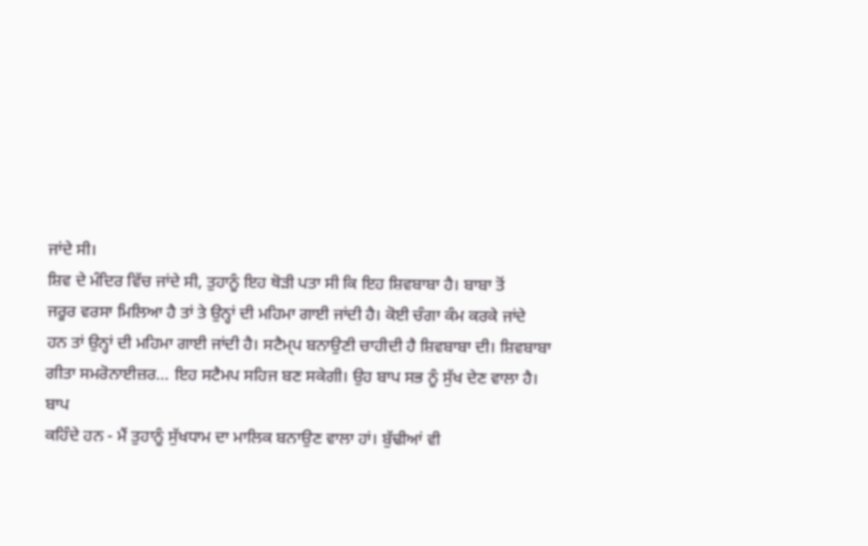ਜਾਂਦੇ ਸੀ।
ਸ਼ਿਵ ਦੇ ਮੰਦਿਰ ਵਿੱਚ ਜਾਂਦੇ ਸੀ, ਤੁਹਾਨੂੰ ਇਹ ਥੋੜੀ ਪਤਾ ਸੀ ਕਿ ਇਹ ਸ਼ਿਵਬਾਬਾ ਹੈ। ਬਾਬਾ ਤੋਂ
ਜਰੂਰ ਵਰਸਾ ਮਿਲਿਆ ਹੈ ਤਾਂ ਤੇ ਉਨ੍ਹਾਂ ਦੀ ਮਹਿਮਾ ਗਾਈ ਜਾਂਦੀ ਹੈ। ਕੋਈ ਚੰਗਾ ਕੰਮ ਕਰਕੇ ਜਾਂਦੇ
ਹਨ ਤਾਂ ਉਨ੍ਹਾਂ ਦੀ ਮਹਿਮਾ ਗਾਈ ਜਾਂਦੀ ਹੈ। ਸਟੈਮ੍ਪ ਬਨਾਉਣੀ ਚਾਹੀਦੀ ਹੈ ਸ਼ਿਵਬਾਬਾ ਦੀ। ਸ਼ਿਵਬਾਬਾ
ਗੀਤਾ ਸਮਰੋਨਾਈਜ਼ਰ… ਇਹ ਸਟੈਮਪ ਸਹਿਜ ਬਣ ਸਕੇਗੀ। ਉਹ ਬਾਪ ਸਭ ਨੂੰ ਸੁੱਖ ਦੇਣ ਵਾਲਾ ਹੈ। ਬਾਪ
ਕਹਿੰਦੇ ਹਨ - ਮੈਂ ਤੁਹਾਨੂੰ ਸੁੱਖਧਾਮ ਦਾ ਮਾਲਿਕ ਬਨਾਉਣ ਵਾਲਾ ਹਾਂ। ਬੁੱਢੀਆਂ ਵੀ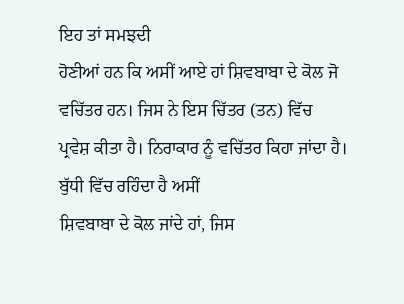ਇਹ ਤਾਂ ਸਮਝਦੀ
ਹੋਣੀਆਂ ਹਨ ਕਿ ਅਸੀਂ ਆਏ ਹਾਂ ਸ਼ਿਵਬਾਬਾ ਦੇ ਕੋਲ ਜੋ ਵਚਿੱਤਰ ਹਨ। ਜਿਸ ਨੇ ਇਸ ਚਿੱਤਰ (ਤਨ) ਵਿੱਚ
ਪ੍ਰਵੇਸ਼ ਕੀਤਾ ਹੈ। ਨਿਰਾਕਾਰ ਨੂੰ ਵਚਿੱਤਰ ਕਿਹਾ ਜਾਂਦਾ ਹੈ। ਬੁੱਧੀ ਵਿੱਚ ਰਹਿੰਦਾ ਹੈ ਅਸੀਂ
ਸ਼ਿਵਬਾਬਾ ਦੇ ਕੋਲ ਜਾਂਦੇ ਹਾਂ, ਜਿਸ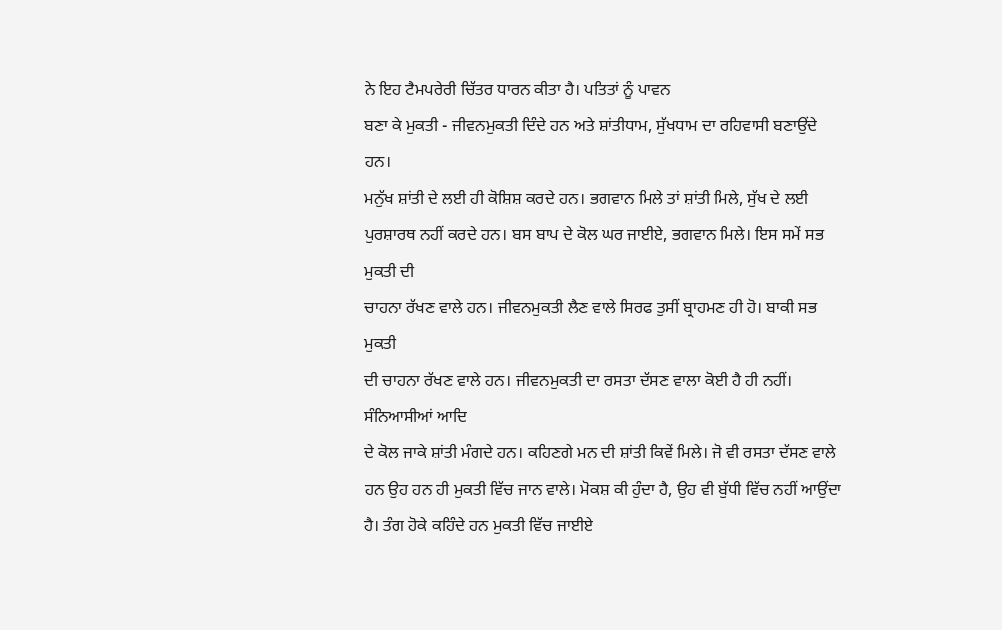ਨੇ ਇਹ ਟੈਮਪਰੇਰੀ ਚਿੱਤਰ ਧਾਰਨ ਕੀਤਾ ਹੈ। ਪਤਿਤਾਂ ਨੂੰ ਪਾਵਨ
ਬਣਾ ਕੇ ਮੁਕਤੀ - ਜੀਵਨਮੁਕਤੀ ਦਿੰਦੇ ਹਨ ਅਤੇ ਸ਼ਾਂਤੀਧਾਮ, ਸੁੱਖਧਾਮ ਦਾ ਰਹਿਵਾਸੀ ਬਣਾਉਂਦੇ ਹਨ।
ਮਨੁੱਖ ਸ਼ਾਂਤੀ ਦੇ ਲਈ ਹੀ ਕੋਸ਼ਿਸ਼ ਕਰਦੇ ਹਨ। ਭਗਵਾਨ ਮਿਲੇ ਤਾਂ ਸ਼ਾਂਤੀ ਮਿਲੇ, ਸੁੱਖ ਦੇ ਲਈ
ਪੁਰਸ਼ਾਰਥ ਨਹੀਂ ਕਰਦੇ ਹਨ। ਬਸ ਬਾਪ ਦੇ ਕੋਲ ਘਰ ਜਾਈਏ, ਭਗਵਾਨ ਮਿਲੇ। ਇਸ ਸਮੇਂ ਸਭ ਮੁਕਤੀ ਦੀ
ਚਾਹਨਾ ਰੱਖਣ ਵਾਲੇ ਹਨ। ਜੀਵਨਮੁਕਤੀ ਲੈਣ ਵਾਲੇ ਸਿਰਫ ਤੁਸੀਂ ਬ੍ਰਾਹਮਣ ਹੀ ਹੋ। ਬਾਕੀ ਸਭ ਮੁਕਤੀ
ਦੀ ਚਾਹਨਾ ਰੱਖਣ ਵਾਲੇ ਹਨ। ਜੀਵਨਮੁਕਤੀ ਦਾ ਰਸਤਾ ਦੱਸਣ ਵਾਲਾ ਕੋਈ ਹੈ ਹੀ ਨਹੀਂ। ਸੰਨਿਆਸੀਆਂ ਆਦਿ
ਦੇ ਕੋਲ ਜਾਕੇ ਸ਼ਾਂਤੀ ਮੰਗਦੇ ਹਨ। ਕਹਿਣਗੇ ਮਨ ਦੀ ਸ਼ਾਂਤੀ ਕਿਵੇਂ ਮਿਲੇ। ਜੋ ਵੀ ਰਸਤਾ ਦੱਸਣ ਵਾਲੇ
ਹਨ ਉਹ ਹਨ ਹੀ ਮੁਕਤੀ ਵਿੱਚ ਜਾਨ ਵਾਲੇ। ਮੋਕਸ਼ ਕੀ ਹੁੰਦਾ ਹੈ, ਉਹ ਵੀ ਬੁੱਧੀ ਵਿੱਚ ਨਹੀਂ ਆਉਂਦਾ
ਹੈ। ਤੰਗ ਹੋਕੇ ਕਹਿੰਦੇ ਹਨ ਮੁਕਤੀ ਵਿੱਚ ਜਾਈਏ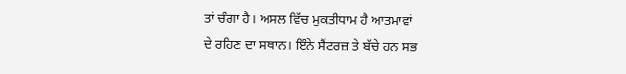ਤਾਂ ਚੰਗਾ ਹੈ। ਅਸਲ ਵਿੱਚ ਮੁਕਤੀਧਾਮ ਹੈ ਆਤਮਾਵਾਂ
ਦੇ ਰਹਿਣ ਦਾ ਸਥਾਨ। ਇੰਨੇ ਸੈਂਟਰਜ਼ ਤੇ ਬੱਚੇ ਹਨ ਸਭ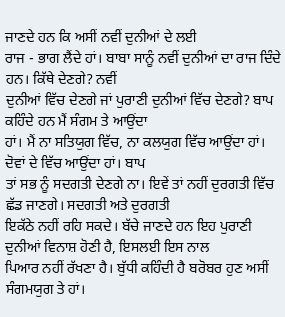ਜਾਣਦੇ ਹਨ ਕਿ ਅਸੀਂ ਨਵੀਂ ਦੁਨੀਆਂ ਦੇ ਲਈ
ਰਾਜ - ਭਾਗ ਲੈਂਦੇ ਹਾਂ। ਬਾਬਾ ਸਾਨੂੰ ਨਵੀਂ ਦੁਨੀਆਂ ਦਾ ਰਾਜ ਦਿੰਦੇ ਹਨ। ਕਿੱਥੇ ਦੇਣਗੇ? ਨਵੀਂ
ਦੁਨੀਆਂ ਵਿੱਚ ਦੇਣਗੇ ਜਾਂ ਪੁਰਾਣੀ ਦੁਨੀਆਂ ਵਿੱਚ ਦੇਣਗੇ? ਬਾਪ ਕਹਿੰਦੇ ਹਨ ਮੈਂ ਸੰਗਮ ਤੇ ਆਉਂਦਾ
ਹਾਂ। ਮੈਂ ਨਾ ਸਤਿਯੁਗ ਵਿੱਚ, ਨਾ ਕਲਯੁਗ ਵਿੱਚ ਆਉਂਦਾ ਹਾਂ। ਦੋਵਾਂ ਦੇ ਵਿੱਚ ਆਉਂਦਾ ਹਾਂ। ਬਾਪ
ਤਾਂ ਸਭ ਨੂੰ ਸਦਗਤੀ ਦੇਣਗੇ ਨਾ। ਇਵੇਂ ਤਾਂ ਨਹੀਂ ਦੁਰਗਤੀ ਵਿੱਚ ਛੱਡ ਜਾਣਗੇ। ਸਦਗਤੀ ਅਤੇ ਦੁਰਗਤੀ
ਇਕੱਠੇ ਨਹੀਂ ਰਹਿ ਸਕਦੇ। ਬੱਚੇ ਜਾਣਦੇ ਹਨ ਇਹ ਪੁਰਾਣੀ ਦੁਨੀਆਂ ਵਿਨਾਸ਼ ਹੋਣੀ ਹੈ, ਇਸਲਈ ਇਸ ਨਾਲ
ਪਿਆਰ ਨਹੀਂ ਰੱਖਣਾ ਹੈ। ਬੁੱਧੀ ਕਹਿੰਦੀ ਹੈ ਬਰੋਬਰ ਹੁਣ ਅਸੀਂ ਸੰਗਮਯੁਗ ਤੇ ਹਾਂ।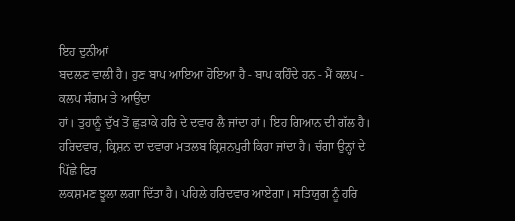ਇਹ ਦੁਨੀਆਂ
ਬਦਲਣ ਵਾਲੀ ਹੈ। ਹੁਣ ਬਾਪ ਆਇਆ ਹੋਇਆ ਹੈ - ਬਾਪ ਕਹਿੰਦੇ ਹਨ - ਮੈਂ ਕਲਪ - ਕਲਪ ਸੰਗਮ ਤੇ ਆਉਂਦਾ
ਹਾਂ। ਤੁਹਾਨੂੰ ਦੁੱਖ ਤੋਂ ਛੁੜਾਕੇ ਹਰਿ ਦੇ ਦਵਾਰ ਲੈ ਜਾਂਦਾ ਹਾਂ। ਇਹ ਗਿਆਨ ਦੀ ਗੱਲ ਹੈ।
ਹਰਿਦਵਾਰ, ਕ੍ਰਿਸ਼ਨ ਦਾ ਦਵਾਰਾ ਮਤਲਬ ਕ੍ਰਿਸ਼ਨਪੁਰੀ ਕਿਹਾ ਜਾਂਦਾ ਹੈ। ਚੰਗਾ ਉਨ੍ਹਾਂ ਦੇ ਪਿੱਛੇ ਫਿਰ
ਲਕਸ਼ਮਣ ਝੂਲਾ ਲਗਾ ਦਿੱਤਾ ਹੈ। ਪਹਿਲੇ ਹਰਿਦਵਾਰ ਆਏਗਾ। ਸਤਿਯੁਗ ਨੂੰ ਹਰਿ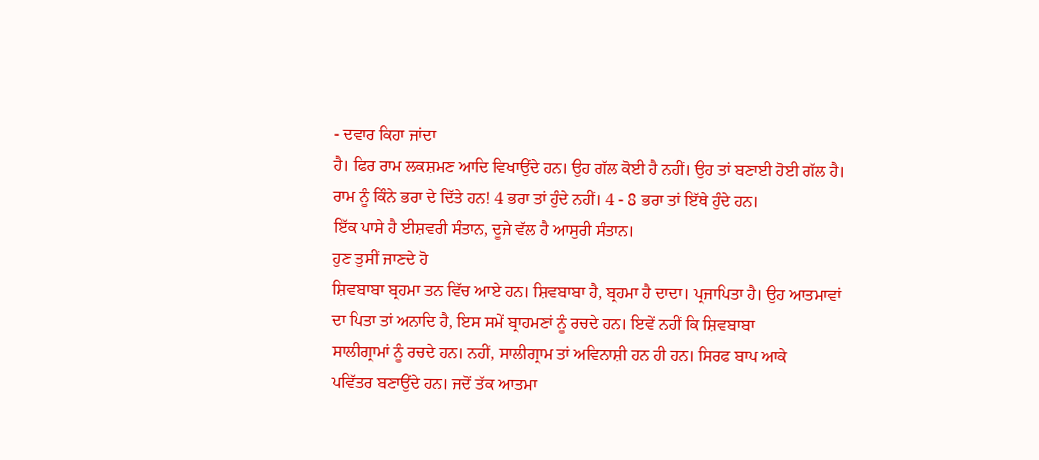- ਦਵਾਰ ਕਿਹਾ ਜਾਂਦਾ
ਹੈ। ਫਿਰ ਰਾਮ ਲਕਸ਼ਮਣ ਆਦਿ ਵਿਖਾਉਂਦੇ ਹਨ। ਉਹ ਗੱਲ ਕੋਈ ਹੈ ਨਹੀਂ। ਉਹ ਤਾਂ ਬਣਾਈ ਹੋਈ ਗੱਲ ਹੈ।
ਰਾਮ ਨੂੰ ਕਿੰਨੇ ਭਰਾ ਦੇ ਦਿੱਤੇ ਹਨ! 4 ਭਰਾ ਤਾਂ ਹੁੰਦੇ ਨਹੀਂ। 4 - 8 ਭਰਾ ਤਾਂ ਇੱਥੇ ਹੁੰਦੇ ਹਨ।
ਇੱਕ ਪਾਸੇ ਹੈ ਈਸ਼ਵਰੀ ਸੰਤਾਨ, ਦੂਜੇ ਵੱਲ ਹੈ ਆਸੁਰੀ ਸੰਤਾਨ।
ਹੁਣ ਤੁਸੀਂ ਜਾਣਦੇ ਹੋ
ਸ਼ਿਵਬਾਬਾ ਬ੍ਰਹਮਾ ਤਨ ਵਿੱਚ ਆਏ ਹਨ। ਸ਼ਿਵਬਾਬਾ ਹੈ, ਬ੍ਰਹਮਾ ਹੈ ਦਾਦਾ। ਪ੍ਰਜਾਪਿਤਾ ਹੈ। ਉਹ ਆਤਮਾਵਾਂ
ਦਾ ਪਿਤਾ ਤਾਂ ਅਨਾਦਿ ਹੈ, ਇਸ ਸਮੇਂ ਬ੍ਰਾਹਮਣਾਂ ਨੂੰ ਰਚਦੇ ਹਨ। ਇਵੇਂ ਨਹੀਂ ਕਿ ਸ਼ਿਵਬਾਬਾ
ਸਾਲੀਗ੍ਰਾਮਾਂ ਨੂੰ ਰਚਦੇ ਹਨ। ਨਹੀਂ, ਸਾਲੀਗ੍ਰਾਮ ਤਾਂ ਅਵਿਨਾਸ਼ੀ ਹਨ ਹੀ ਹਨ। ਸਿਰਫ ਬਾਪ ਆਕੇ
ਪਵਿੱਤਰ ਬਣਾਉਂਦੇ ਹਨ। ਜਦੋਂ ਤੱਕ ਆਤਮਾ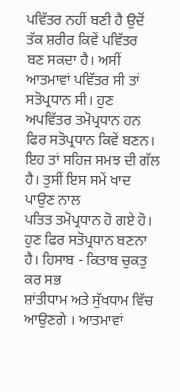ਪਵਿੱਤਰ ਨਹੀਂ ਬਣੀ ਹੈ ਉਦੋਂ ਤੱਕ ਸ਼ਰੀਰ ਕਿਵੇਂ ਪਵਿੱਤਰ
ਬਣ ਸਕਦਾ ਹੈ। ਅਸੀਂ ਆਤਮਾਵਾਂ ਪਵਿੱਤਰ ਸੀ ਤਾਂ ਸਤੋਪ੍ਰਧਾਨ ਸੀ। ਹੁਣ ਅਪਵਿੱਤਰ ਤਮੋਪ੍ਰਧਾਨ ਹਨ
ਫਿਰ ਸਤੋਪ੍ਰਧਾਨ ਕਿਵੇਂ ਬਣਨ। ਇਹ ਤਾਂ ਸਹਿਜ ਸਮਝ ਦੀ ਗੱਲ ਹੈ। ਤੁਸੀਂ ਇਸ ਸਮੇਂ ਖਾਦ ਪਾਉਣ ਨਾਲ
ਪਤਿਤ ਤਮੋਪ੍ਰਧਾਨ ਹੋ ਗਏ ਹੋ। ਹੁਣ ਫਿਰ ਸਤੋਪ੍ਰਧਾਨ ਬਣਨਾ ਹੈ। ਹਿਸਾਬ - ਕਿਤਾਬ ਚੁਕਤੁ ਕਰ ਸਭ
ਸ਼ਾਂਤੀਧਾਮ ਅਤੇ ਸੁੱਖਧਾਮ ਵਿੱਚ ਆਉਣਗੇ । ਆਤਮਾਵਾਂ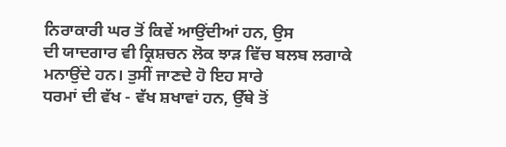ਨਿਰਾਕਾਰੀ ਘਰ ਤੋਂ ਕਿਵੇਂ ਆਉਂਦੀਆਂ ਹਨ, ਉਸ
ਦੀ ਯਾਦਗਾਰ ਵੀ ਕ੍ਰਿਸ਼ਚਨ ਲੋਕ ਝਾੜ ਵਿੱਚ ਬਲਬ ਲਗਾਕੇ ਮਨਾਉਂਦੇ ਹਨ। ਤੁਸੀਂ ਜਾਣਦੇ ਹੋ ਇਹ ਸਾਰੇ
ਧਰਮਾਂ ਦੀ ਵੱਖ - ਵੱਖ ਸ਼ਖਾਵਾਂ ਹਨ, ਉੱਥੇ ਤੋਂ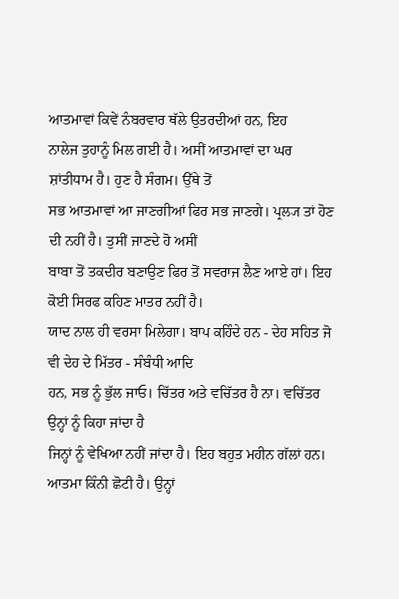ਆਤਮਾਵਾਂ ਕਿਵੇਂ ਨੰਬਰਵਾਰ ਥੱਲੇ ਉਤਰਦੀਆਂ ਹਨ, ਇਹ
ਨਾਲੇਜ ਤੁਹਾਨੂੰ ਮਿਲ ਗਈ ਹੈ। ਅਸੀਂ ਆਤਮਾਵਾਂ ਦਾ ਘਰ ਸ਼ਾਂਤੀਧਾਮ ਹੈ। ਹੁਣ ਹੈ ਸੰਗਮ। ਉੱਥੇ ਤੋਂ
ਸਭ ਆਤਮਾਵਾਂ ਆ ਜਾਣਗੀਆਂ ਫਿਰ ਸਭ ਜਾਣਗੇ। ਪ੍ਰਲ੍ਯ ਤਾਂ ਹੋਣ ਦੀ ਨਹੀਂ ਹੈ। ਤੁਸੀਂ ਜਾਣਦੇ ਹੋ ਅਸੀਂ
ਬਾਬਾ ਤੋਂ ਤਕਦੀਰ ਬਣਾਉਣ ਫਿਰ ਤੋਂ ਸਵਰਾਜ ਲੈਣ ਆਏ ਹਾਂ। ਇਹ ਕੋਈ ਸਿਰਫ ਕਹਿਣ ਮਾਤਰ ਨਹੀਂ ਹੈ।
ਯਾਦ ਨਾਲ ਹੀ ਵਰਸਾ ਮਿਲੇਗਾ। ਬਾਪ ਕਹਿੰਦੇ ਹਨ - ਦੇਹ ਸਹਿਤ ਜੋ ਵੀ ਦੇਹ ਦੇ ਮਿੱਤਰ - ਸੰਬੰਧੀ ਆਦਿ
ਹਨ, ਸਭ ਨੂੰ ਭੁੱਲ ਜਾਓ। ਚਿੱਤਰ ਅਤੇ ਵਚਿੱਤਰ ਹੈ ਨਾ। ਵਚਿੱਤਰ ਉਨ੍ਹਾਂ ਨੂੰ ਕਿਹਾ ਜਾਂਦਾ ਹੈ
ਜਿਨ੍ਹਾਂ ਨੂੰ ਵੇਖਿਆ ਨਹੀਂ ਜਾਂਦਾ ਹੈ। ਇਹ ਬਹੁਤ ਮਹੀਨ ਗੱਲਾਂ ਹਨ। ਆਤਮਾ ਕਿੰਨੀ ਛੋਟੀ ਹੈ। ਉਨ੍ਹਾਂ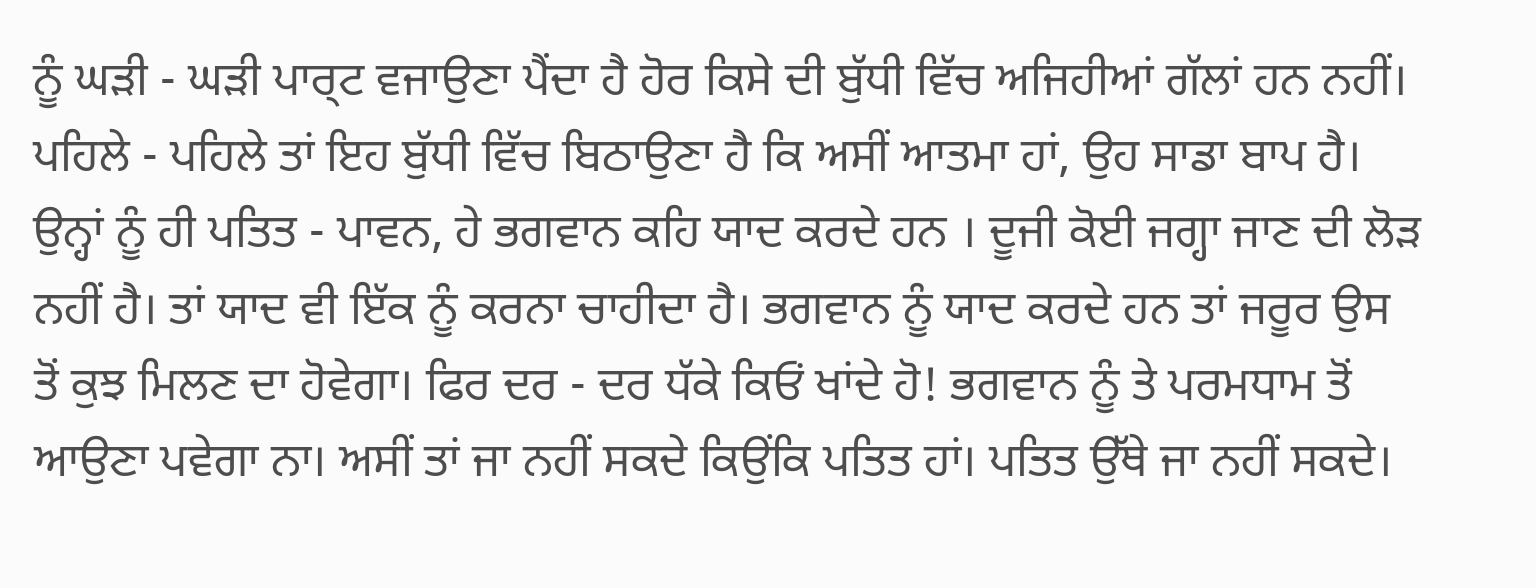ਨੂੰ ਘੜੀ - ਘੜੀ ਪਾਰ੍ਟ ਵਜਾਉਣਾ ਪੈਂਦਾ ਹੈ ਹੋਰ ਕਿਸੇ ਦੀ ਬੁੱਧੀ ਵਿੱਚ ਅਜਿਹੀਆਂ ਗੱਲਾਂ ਹਨ ਨਹੀਂ।
ਪਹਿਲੇ - ਪਹਿਲੇ ਤਾਂ ਇਹ ਬੁੱਧੀ ਵਿੱਚ ਬਿਠਾਉਣਾ ਹੈ ਕਿ ਅਸੀਂ ਆਤਮਾ ਹਾਂ, ਉਹ ਸਾਡਾ ਬਾਪ ਹੈ।
ਉਨ੍ਹਾਂ ਨੂੰ ਹੀ ਪਤਿਤ - ਪਾਵਨ, ਹੇ ਭਗਵਾਨ ਕਹਿ ਯਾਦ ਕਰਦੇ ਹਨ । ਦੂਜੀ ਕੋਈ ਜਗ੍ਹਾ ਜਾਣ ਦੀ ਲੋੜ
ਨਹੀਂ ਹੈ। ਤਾਂ ਯਾਦ ਵੀ ਇੱਕ ਨੂੰ ਕਰਨਾ ਚਾਹੀਦਾ ਹੈ। ਭਗਵਾਨ ਨੂੰ ਯਾਦ ਕਰਦੇ ਹਨ ਤਾਂ ਜਰੂਰ ਉਸ
ਤੋਂ ਕੁਝ ਮਿਲਣ ਦਾ ਹੋਵੇਗਾ। ਫਿਰ ਦਰ - ਦਰ ਧੱਕੇ ਕਿਓਂ ਖਾਂਦੇ ਹੋ! ਭਗਵਾਨ ਨੂੰ ਤੇ ਪਰਮਧਾਮ ਤੋਂ
ਆਉਣਾ ਪਵੇਗਾ ਨਾ। ਅਸੀਂ ਤਾਂ ਜਾ ਨਹੀਂ ਸਕਦੇ ਕਿਉਂਕਿ ਪਤਿਤ ਹਾਂ। ਪਤਿਤ ਉੱਥੇ ਜਾ ਨਹੀਂ ਸਕਦੇ।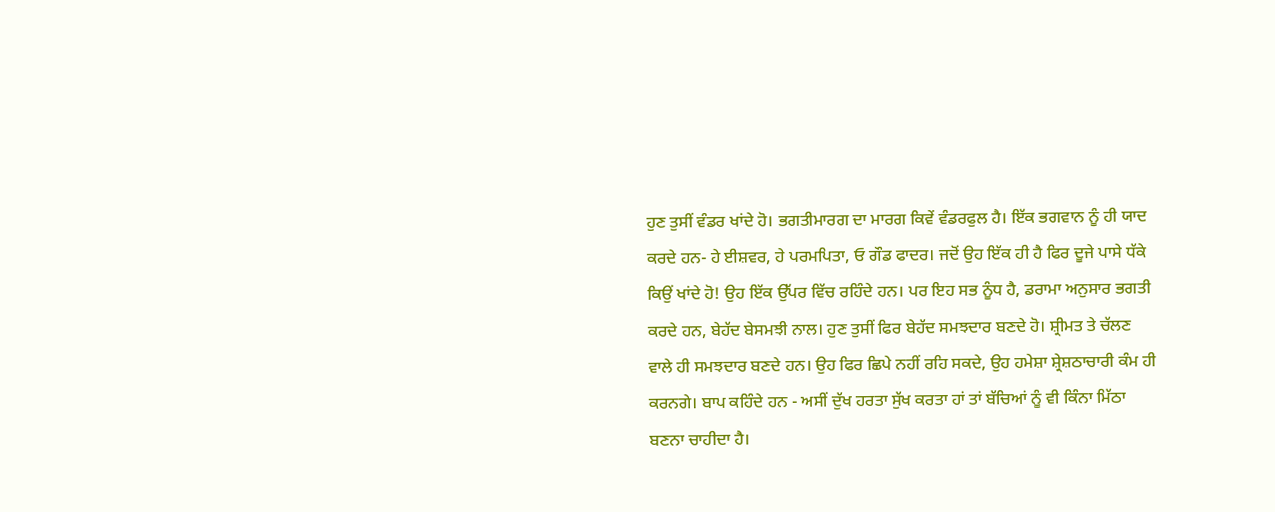ਹੁਣ ਤੁਸੀਂ ਵੰਡਰ ਖਾਂਦੇ ਹੋ। ਭਗਤੀਮਾਰਗ ਦਾ ਮਾਰਗ ਕਿਵੇਂ ਵੰਡਰਫੁਲ ਹੈ। ਇੱਕ ਭਗਵਾਨ ਨੂੰ ਹੀ ਯਾਦ
ਕਰਦੇ ਹਨ- ਹੇ ਈਸ਼ਵਰ, ਹੇ ਪਰਮਪਿਤਾ, ਓ ਗੌਡ ਫਾਦਰ। ਜਦੋਂ ਉਹ ਇੱਕ ਹੀ ਹੈ ਫਿਰ ਦੂਜੇ ਪਾਸੇ ਧੱਕੇ
ਕਿਉਂ ਖਾਂਦੇ ਹੋ! ਉਹ ਇੱਕ ਉੱਪਰ ਵਿੱਚ ਰਹਿੰਦੇ ਹਨ। ਪਰ ਇਹ ਸਭ ਨੂੰਧ ਹੈ, ਡਰਾਮਾ ਅਨੁਸਾਰ ਭਗਤੀ
ਕਰਦੇ ਹਨ, ਬੇਹੱਦ ਬੇਸਮਝੀ ਨਾਲ। ਹੁਣ ਤੁਸੀਂ ਫਿਰ ਬੇਹੱਦ ਸਮਝਦਾਰ ਬਣਦੇ ਹੋ। ਸ਼੍ਰੀਮਤ ਤੇ ਚੱਲਣ
ਵਾਲੇ ਹੀ ਸਮਝਦਾਰ ਬਣਦੇ ਹਨ। ਉਹ ਫਿਰ ਛਿਪੇ ਨਹੀਂ ਰਹਿ ਸਕਦੇ, ਉਹ ਹਮੇਸ਼ਾ ਸ਼੍ਰੇਸ਼ਠਾਚਾਰੀ ਕੰਮ ਹੀ
ਕਰਨਗੇ। ਬਾਪ ਕਹਿੰਦੇ ਹਨ - ਅਸੀਂ ਦੁੱਖ ਹਰਤਾ ਸੁੱਖ ਕਰਤਾ ਹਾਂ ਤਾਂ ਬੱਚਿਆਂ ਨੂੰ ਵੀ ਕਿੰਨਾ ਮਿੱਠਾ
ਬਣਨਾ ਚਾਹੀਦਾ ਹੈ।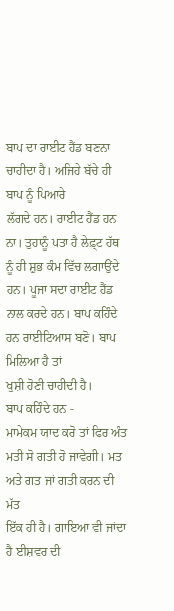ਬਾਪ ਦਾ ਰਾਈਟ ਹੈਂਡ ਬਣਨਾ ਚਾਹੀਦਾ ਹੈ। ਅਜਿਹੇ ਬੱਚੇ ਹੀ ਬਾਪ ਨੂੰ ਪਿਆਰੇ
ਲੱਗਦੇ ਹਨ। ਰਾਈਟ ਹੈਂਡ ਹਨ ਨਾ। ਤੁਹਾਨੂੰ ਪਤਾ ਹੈ ਲੇਫ਼੍ਟ ਹੱਥ ਨੂੰ ਹੀ ਸ਼ੁਭ ਕੰਮ ਵਿੱਚ ਲਗਾਉਂਦੇ
ਹਨ। ਪੂਜਾ ਸਦਾ ਰਾਈਟ ਹੈਂਡ ਨਾਲ ਕਰਦੇ ਹਨ। ਬਾਪ ਕਹਿੰਦੇ ਹਨ ਰਾਈਟਿਆਸ ਬਣੋ। ਬਾਪ ਮਿਲਿਆ ਹੈ ਤਾਂ
ਖੁਸ਼ੀ ਹੋਣੀ ਚਾਹੀਦੀ ਹੈ।
ਬਾਪ ਕਹਿੰਦੇ ਹਨ -
ਮਾਮੇਕਮ ਯਾਦ ਕਰੋ ਤਾਂ ਫਿਰ ਅੰਤ ਮਤੀ ਸੋ ਗਤੀ ਹੋ ਜਾਵੇਗੀ। ਮਤ ਅਤੇ ਗਤ ਜਾਂ ਗਤੀ ਕਰਨ ਦੀ ਮੱਤ
ਇੱਕ ਹੀ ਹੈ। ਗਾਇਆ ਵੀ ਜਾਂਦਾ ਹੈ ਈਸ਼ਵਰ ਦੀ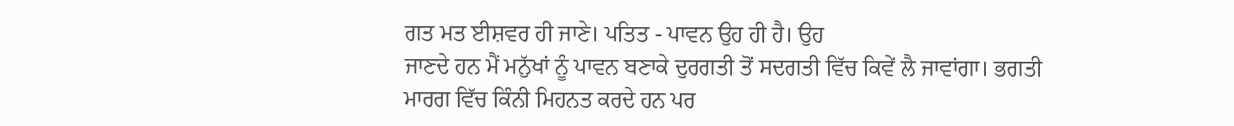ਗਤ ਮਤ ਈਸ਼ਵਰ ਹੀ ਜਾਣੇ। ਪਤਿਤ - ਪਾਵਨ ਉਹ ਹੀ ਹੈ। ਉਹ
ਜਾਣਦੇ ਹਨ ਮੈਂ ਮਨੁੱਖਾਂ ਨੂੰ ਪਾਵਨ ਬਣਾਕੇ ਦੁਰਗਤੀ ਤੋਂ ਸਦਗਤੀ ਵਿੱਚ ਕਿਵੇਂ ਲੈ ਜਾਵਾਂਗਾ। ਭਗਤੀ
ਮਾਰਗ ਵਿੱਚ ਕਿੰਨੀ ਮਿਹਨਤ ਕਰਦੇ ਹਨ ਪਰ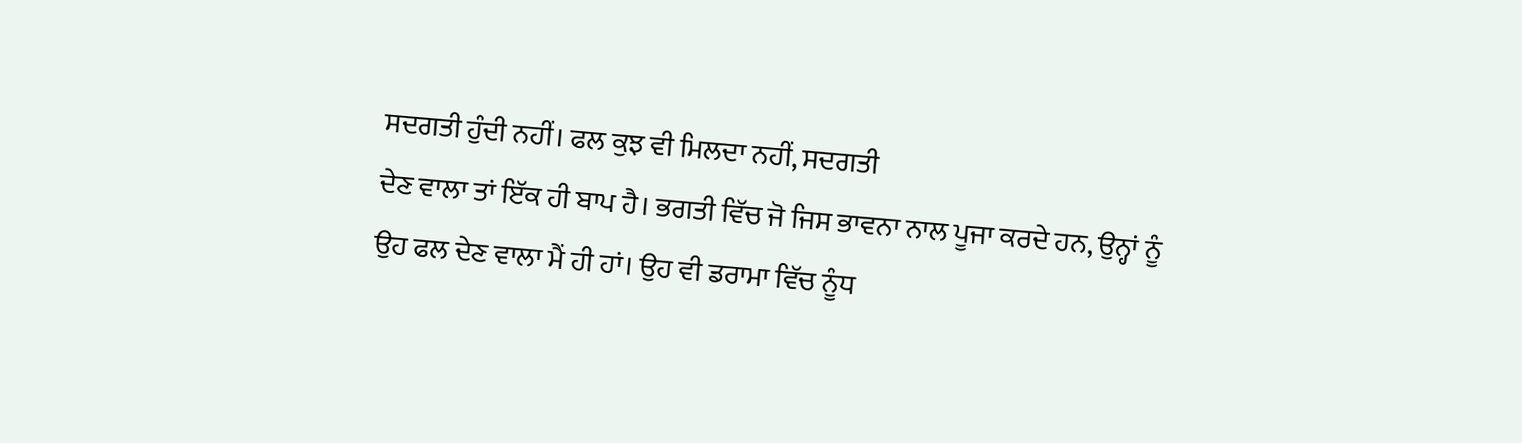ਸਦਗਤੀ ਹੁੰਦੀ ਨਹੀਂ। ਫਲ ਕੁਝ ਵੀ ਮਿਲਦਾ ਨਹੀਂ, ਸਦਗਤੀ
ਦੇਣ ਵਾਲਾ ਤਾਂ ਇੱਕ ਹੀ ਬਾਪ ਹੈ। ਭਗਤੀ ਵਿੱਚ ਜੋ ਜਿਸ ਭਾਵਨਾ ਨਾਲ ਪੂਜਾ ਕਰਦੇ ਹਨ, ਉਨ੍ਹਾਂ ਨੂੰ
ਉਹ ਫਲ ਦੇਣ ਵਾਲਾ ਮੈਂ ਹੀ ਹਾਂ। ਉਹ ਵੀ ਡਰਾਮਾ ਵਿੱਚ ਨੂੰਧ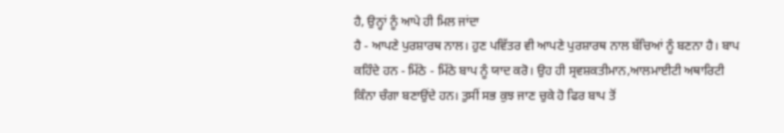ਹੈ, ਉਨ੍ਹਾਂ ਨੂੰ ਆਪੇ ਹੀ ਮਿਲ ਜਾਂਦਾ
ਹੈ - ਆਪਣੇ ਪੁਰਸ਼ਾਰਥ ਨਾਲ। ਹੁਣ ਪਵਿੱਤਰ ਵੀ ਆਪਣੇ ਪੁਰਸ਼ਾਰਥ ਨਾਲ ਬੱਚਿਆਂ ਨੂੰ ਬਣਨਾ ਹੈ। ਬਾਪ
ਕਹਿੰਦੇ ਹਨ - ਮਿੱਠੇ - ਮਿੱਠੇ ਬਾਪ ਨੂੰ ਯਾਦ ਕਰੋ। ਉਹ ਹੀ ਸ੍ਰਵਸ਼ਕਤੀਮਾਨ,ਆਲਮਾਈਟੀ ਅਥਾਰਿਟੀ
ਕਿੰਨਾ ਚੰਗਾ ਬਣਾਉਂਦੇ ਹਨ। ਤੁਸੀਂ ਸਭ ਕੁਝ ਜਾਣ ਚੁਕੇ ਹੋ ਫਿਰ ਬਾਪ ਤੋਂ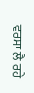ਵਰਸਾ ਲੈ ਰਹੇ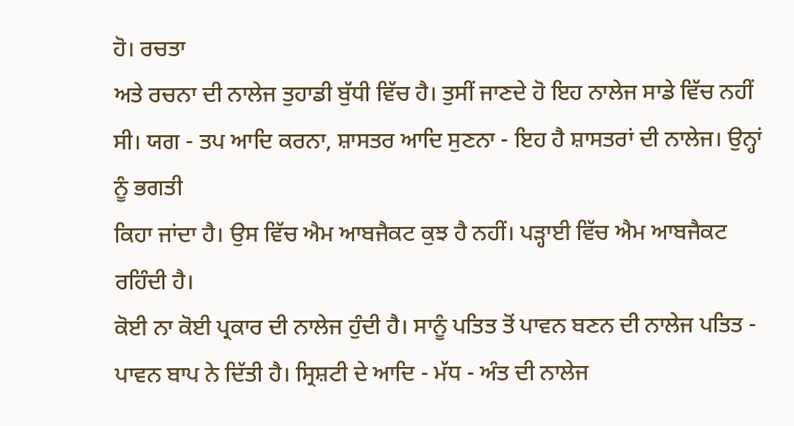ਹੋ। ਰਚਤਾ
ਅਤੇ ਰਚਨਾ ਦੀ ਨਾਲੇਜ ਤੁਹਾਡੀ ਬੁੱਧੀ ਵਿੱਚ ਹੈ। ਤੁਸੀਂ ਜਾਣਦੇ ਹੋ ਇਹ ਨਾਲੇਜ ਸਾਡੇ ਵਿੱਚ ਨਹੀਂ
ਸੀ। ਯਗ - ਤਪ ਆਦਿ ਕਰਨਾ, ਸ਼ਾਸਤਰ ਆਦਿ ਸੁਣਨਾ - ਇਹ ਹੈ ਸ਼ਾਸਤਰਾਂ ਦੀ ਨਾਲੇਜ। ਉਨ੍ਹਾਂ ਨੂੰ ਭਗਤੀ
ਕਿਹਾ ਜਾਂਦਾ ਹੈ। ਉਸ ਵਿੱਚ ਐਮ ਆਬਜੈਕਟ ਕੁਝ ਹੈ ਨਹੀਂ। ਪੜ੍ਹਾਈ ਵਿੱਚ ਐਮ ਆਬਜੈਕਟ ਰਹਿੰਦੀ ਹੈ।
ਕੋਈ ਨਾ ਕੋਈ ਪ੍ਰਕਾਰ ਦੀ ਨਾਲੇਜ ਹੁੰਦੀ ਹੈ। ਸਾਨੂੰ ਪਤਿਤ ਤੋਂ ਪਾਵਨ ਬਣਨ ਦੀ ਨਾਲੇਜ ਪਤਿਤ -
ਪਾਵਨ ਬਾਪ ਨੇ ਦਿੱਤੀ ਹੈ। ਸ੍ਰਿਸ਼ਟੀ ਦੇ ਆਦਿ - ਮੱਧ - ਅੰਤ ਦੀ ਨਾਲੇਜ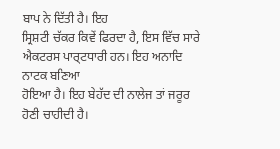ਬਾਪ ਨੇ ਦਿੱਤੀ ਹੈ। ਇਹ
ਸ੍ਰਿਸ਼ਟੀ ਚੱਕਰ ਕਿਵੇਂ ਫਿਰਦਾ ਹੈ, ਇਸ ਵਿੱਚ ਸਾਰੇ ਐਕਟਰਸ ਪਾਰ੍ਟਧਾਰੀ ਹਨ। ਇਹ ਅਨਾਦਿ ਨਾਟਕ ਬਣਿਆ
ਹੋਇਆ ਹੈ। ਇਹ ਬੇਹੱਦ ਦੀ ਨਾਲੇਜ ਤਾਂ ਜਰੂਰ ਹੋਣੀ ਚਾਹੀਦੀ ਹੈ।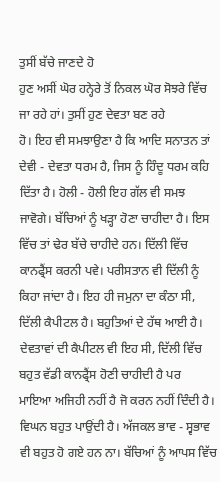ਤੁਸੀਂ ਬੱਚੇ ਜਾਣਦੇ ਹੋ
ਹੁਣ ਅਸੀਂ ਘੋਰ ਹਨ੍ਹੇਰੇ ਤੋਂ ਨਿਕਲ ਘੋਰ ਸੋਝਰੇ ਵਿੱਚ ਜਾ ਰਹੇ ਹਾਂ। ਤੁਸੀਂ ਹੁਣ ਦੇਵਤਾ ਬਣ ਰਹੇ
ਹੋ। ਇਹ ਵੀ ਸਮਝਾਉਣਾ ਹੈ ਕਿ ਆਦਿ ਸਨਾਤਨ ਤਾਂ ਦੇਵੀ - ਦੇਵਤਾ ਧਰਮ ਹੈ, ਜਿਸ ਨੂੰ ਹਿੰਦੂ ਧਰਮ ਕਹਿ
ਦਿੱਤਾ ਹੈ। ਹੋਲੀ - ਹੋਲੀ ਇਹ ਗੱਲ ਵੀ ਸਮਝ ਜਾਵੋਗੇ। ਬੱਚਿਆਂ ਨੂੰ ਖੜ੍ਹਾ ਹੋਣਾ ਚਾਹੀਦਾ ਹੈ। ਇਸ
ਵਿੱਚ ਤਾਂ ਢੇਰ ਬੱਚੇ ਚਾਹੀਦੇ ਹਨ। ਦਿੱਲੀ ਵਿੱਚ ਕਾਨਫ੍ਰੈਂਸ ਕਰਨੀ ਪਵੇ। ਪਰੀਸਤਾਨ ਵੀ ਦਿੱਲੀ ਨੂੰ
ਕਿਹਾ ਜਾਂਦਾ ਹੈ। ਇਹ ਹੀ ਜਮੁਨਾ ਦਾ ਕੰਠਾ ਸੀ, ਦਿੱਲੀ ਕੈਪੀਟਲ ਹੈ। ਬਹੁਤਿਆਂ ਦੇ ਹੱਥ ਆਈ ਹੈ।
ਦੇਵਤਾਵਾਂ ਦੀ ਕੈਪੀਟਲ ਵੀ ਇਹ ਸੀ, ਦਿੱਲੀ ਵਿੱਚ ਬਹੁਤ ਵੱਡੀ ਕਾਨਫ੍ਰੈਂਸ ਹੋਣੀ ਚਾਹੀਦੀ ਹੈ ਪਰ
ਮਾਇਆ ਅਜਿਹੀ ਨਹੀਂ ਹੈ ਜੋ ਕਰਨ ਨਹੀਂ ਦਿੰਦੀ ਹੈ। ਵਿਘਨ ਬਹੁਤ ਪਾਉਂਦੀ ਹੈ। ਅੱਜਕਲ ਭਾਵ - ਸ੍ਵਭਾਵ
ਵੀ ਬਹੁਤ ਹੋ ਗਏ ਹਨ ਨਾ। ਬੱਚਿਆਂ ਨੂੰ ਆਪਸ ਵਿੱਚ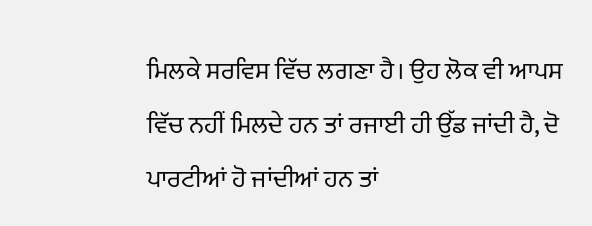ਮਿਲਕੇ ਸਰਵਿਸ ਵਿੱਚ ਲਗਣਾ ਹੈ। ਉਹ ਲੋਕ ਵੀ ਆਪਸ
ਵਿੱਚ ਨਹੀਂ ਮਿਲਦੇ ਹਨ ਤਾਂ ਰਜਾਈ ਹੀ ਉੱਡ ਜਾਂਦੀ ਹੈ, ਦੋ ਪਾਰਟੀਆਂ ਹੋ ਜਾਂਦੀਆਂ ਹਨ ਤਾਂ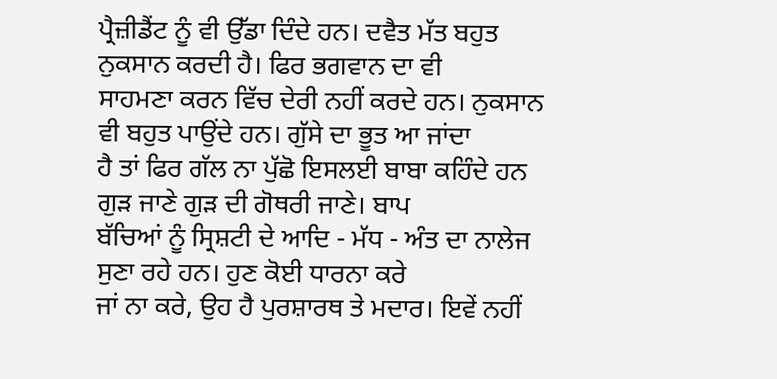ਪ੍ਰੈਜ਼ੀਡੈਂਟ ਨੂੰ ਵੀ ਉੱਡਾ ਦਿੰਦੇ ਹਨ। ਦਵੈਤ ਮੱਤ ਬਹੁਤ ਨੁਕਸਾਨ ਕਰਦੀ ਹੈ। ਫਿਰ ਭਗਵਾਨ ਦਾ ਵੀ
ਸਾਹਮਣਾ ਕਰਨ ਵਿੱਚ ਦੇਰੀ ਨਹੀਂ ਕਰਦੇ ਹਨ। ਨੁਕਸਾਨ ਵੀ ਬਹੁਤ ਪਾਉਂਦੇ ਹਨ। ਗੁੱਸੇ ਦਾ ਭੂਤ ਆ ਜਾਂਦਾ
ਹੈ ਤਾਂ ਫਿਰ ਗੱਲ ਨਾ ਪੁੱਛੋ ਇਸਲਈ ਬਾਬਾ ਕਹਿੰਦੇ ਹਨ ਗੁੜ ਜਾਣੇ ਗੁੜ ਦੀ ਗੋਥਰੀ ਜਾਣੇ। ਬਾਪ
ਬੱਚਿਆਂ ਨੂੰ ਸ੍ਰਿਸ਼ਟੀ ਦੇ ਆਦਿ - ਮੱਧ - ਅੰਤ ਦਾ ਨਾਲੇਜ ਸੁਣਾ ਰਹੇ ਹਨ। ਹੁਣ ਕੋਈ ਧਾਰਨਾ ਕਰੇ
ਜਾਂ ਨਾ ਕਰੇ, ਉਹ ਹੈ ਪੁਰਸ਼ਾਰਥ ਤੇ ਮਦਾਰ। ਇਵੇਂ ਨਹੀਂ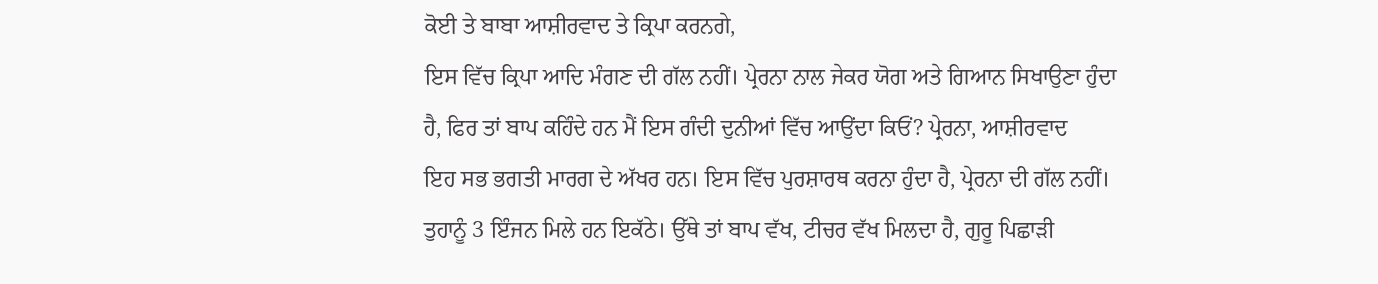ਕੋਈ ਤੇ ਬਾਬਾ ਆਸ਼ੀਰਵਾਦ ਤੇ ਕ੍ਰਿਪਾ ਕਰਨਗੇ,
ਇਸ ਵਿੱਚ ਕ੍ਰਿਪਾ ਆਦਿ ਮੰਗਣ ਦੀ ਗੱਲ ਨਹੀਂ। ਪ੍ਰੇਰਨਾ ਨਾਲ ਜੇਕਰ ਯੋਗ ਅਤੇ ਗਿਆਨ ਸਿਖਾਉਣਾ ਹੁੰਦਾ
ਹੈ, ਫਿਰ ਤਾਂ ਬਾਪ ਕਹਿੰਦੇ ਹਨ ਮੈਂ ਇਸ ਗੰਦੀ ਦੁਨੀਆਂ ਵਿੱਚ ਆਉਂਦਾ ਕਿਓਂ? ਪ੍ਰੇਰਨਾ, ਆਸ਼ੀਰਵਾਦ
ਇਹ ਸਭ ਭਗਤੀ ਮਾਰਗ ਦੇ ਅੱਖਰ ਹਨ। ਇਸ ਵਿੱਚ ਪੁਰਸ਼ਾਰਥ ਕਰਨਾ ਹੁੰਦਾ ਹੈ, ਪ੍ਰੇਰਨਾ ਦੀ ਗੱਲ ਨਹੀਂ।
ਤੁਹਾਨੂੰ 3 ਇੰਜਨ ਮਿਲੇ ਹਨ ਇਕੱਠੇ। ਉੱਥੇ ਤਾਂ ਬਾਪ ਵੱਖ, ਟੀਚਰ ਵੱਖ ਮਿਲਦਾ ਹੈ, ਗੁਰੂ ਪਿਛਾੜੀ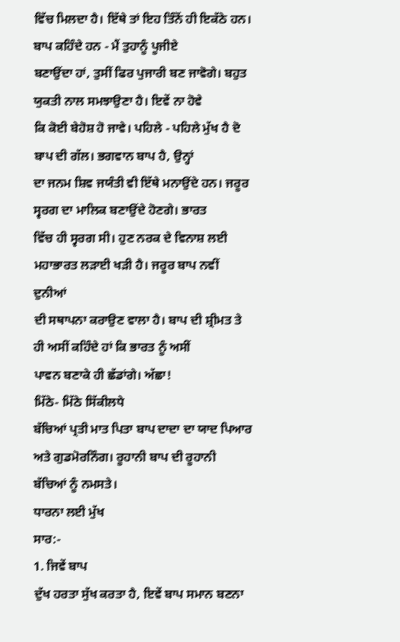ਵਿੱਚ ਮਿਲਦਾ ਹੈ। ਇੱਥੇ ਤਾਂ ਇਹ ਤਿੰਨੋਂ ਹੀ ਇਕੱਠੇ ਹਨ। ਬਾਪ ਕਹਿੰਦੇ ਹਨ - ਮੈਂ ਤੁਹਾਨੂੰ ਪੂਜੀਏ
ਬਣਾਉਂਦਾ ਹਾਂ, ਤੁਸੀਂ ਫਿਰ ਪੁਜਾਰੀ ਬਣ ਜਾਵੋਗੇ। ਬਹੁਤ ਯੁਕਤੀ ਨਾਲ ਸਮਝਾਉਣਾ ਹੈ। ਇਵੇਂ ਨਾ ਹੋਵੇ
ਕਿ ਕੋਈ ਬੇਹੋਸ਼ ਹੋ ਜਾਵੇ। ਪਹਿਲੇ - ਪਹਿਲੇ ਮੁੱਖ ਹੈ ਦੋ ਬਾਪ ਦੀ ਗੱਲ। ਭਗਵਾਨ ਬਾਪ ਹੈ, ਉਨ੍ਹਾਂ
ਦਾ ਜਨਮ ਸ਼ਿਵ ਜਯੰਤੀ ਵੀ ਇੱਥੇ ਮਨਾਉਂਦੇ ਹਨ। ਜਰੂਰ ਸ੍ਵਰਗ ਦਾ ਮਾਲਿਕ ਬਣਾਉਂਦੇ ਹੋਣਗੇ। ਭਾਰਤ
ਵਿੱਚ ਹੀ ਸ੍ਵਰਗ ਸੀ। ਹੁਣ ਨਰਕ ਦੇ ਵਿਨਾਸ਼ ਲਈ ਮਹਾਭਾਰਤ ਲੜਾਈ ਖੜੀ ਹੈ। ਜਰੂਰ ਬਾਪ ਨਵੀਂ ਦੁਨੀਆਂ
ਦੀ ਸਥਾਪਨਾ ਕਰਾਉਣ ਵਾਲਾ ਹੈ। ਬਾਪ ਦੀ ਸ਼੍ਰੀਮਤ ਤੇ ਹੀ ਅਸੀਂ ਕਹਿੰਦੇ ਹਾਂ ਕਿ ਭਾਰਤ ਨੂੰ ਅਸੀਂ
ਪਾਵਨ ਬਣਾਕੇ ਹੀ ਛੱਡਾਂਗੇ। ਅੱਛਾ!
ਮਿੱਠੇ- ਮਿੱਠੇ ਸਿੱਕੀਲਧੇ
ਬੱਚਿਆਂ ਪ੍ਰਤੀ ਮਾਤ ਪਿਤਾ ਬਾਪ ਦਾਦਾ ਦਾ ਯਾਦ ਪਿਆਰ ਅਤੇ ਗੁਡਮੋਰਨਿੰਗ। ਰੂਹਾਨੀ ਬਾਪ ਦੀ ਰੂਹਾਨੀ
ਬੱਚਿਆਂ ਨੂੰ ਨਮਸਤੇ।
ਧਾਰਨਾ ਲਈ ਮੁੱਖ
ਸਾਰ:-
1. ਜਿਵੇਂ ਬਾਪ
ਦੁੱਖ ਹਰਤਾ ਸੁੱਖ ਕਰਤਾ ਹੈ, ਇਵੇਂ ਬਾਪ ਸਮਾਨ ਬਣਨਾ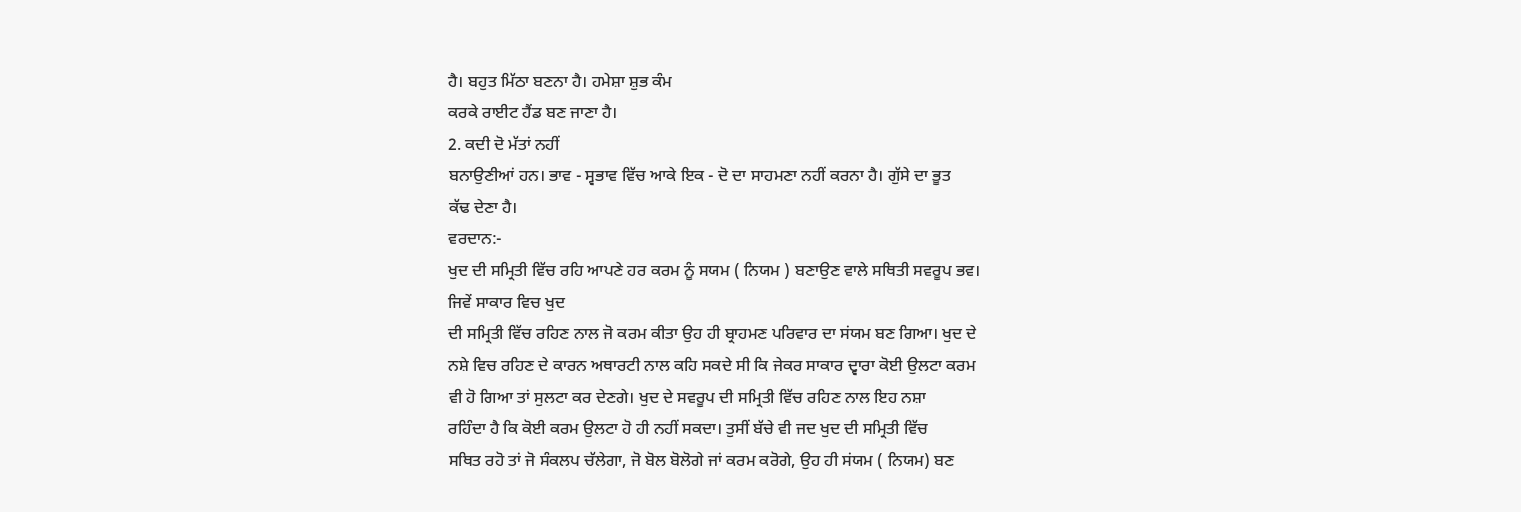ਹੈ। ਬਹੁਤ ਮਿੱਠਾ ਬਣਨਾ ਹੈ। ਹਮੇਸ਼ਾ ਸ਼ੁਭ ਕੰਮ
ਕਰਕੇ ਰਾਈਟ ਹੈਂਡ ਬਣ ਜਾਣਾ ਹੈ।
2. ਕਦੀ ਦੋ ਮੱਤਾਂ ਨਹੀਂ
ਬਨਾਉਣੀਆਂ ਹਨ। ਭਾਵ - ਸ੍ਵਭਾਵ ਵਿੱਚ ਆਕੇ ਇਕ - ਦੋ ਦਾ ਸਾਹਮਣਾ ਨਹੀਂ ਕਰਨਾ ਹੈ। ਗੁੱਸੇ ਦਾ ਭੂਤ
ਕੱਢ ਦੇਣਾ ਹੈ।
ਵਰਦਾਨ:-
ਖੁਦ ਦੀ ਸਮ੍ਰਿਤੀ ਵਿੱਚ ਰਹਿ ਆਪਣੇ ਹਰ ਕਰਮ ਨੂੰ ਸਯਮ ( ਨਿਯਮ ) ਬਣਾਉਣ ਵਾਲੇ ਸਥਿਤੀ ਸਵਰੂਪ ਭਵ।
ਜਿਵੇਂ ਸਾਕਾਰ ਵਿਚ ਖੁਦ
ਦੀ ਸਮ੍ਰਿਤੀ ਵਿੱਚ ਰਹਿਣ ਨਾਲ ਜੋ ਕਰਮ ਕੀਤਾ ਉਹ ਹੀ ਬ੍ਰਾਹਮਣ ਪਰਿਵਾਰ ਦਾ ਸਂਯਮ ਬਣ ਗਿਆ। ਖੁਦ ਦੇ
ਨਸ਼ੇ ਵਿਚ ਰਹਿਣ ਦੇ ਕਾਰਨ ਅਥਾਰਟੀ ਨਾਲ ਕਹਿ ਸਕਦੇ ਸੀ ਕਿ ਜੇਕਰ ਸਾਕਾਰ ਦ੍ਵਾਰਾ ਕੋਈ ਉਲਟਾ ਕਰਮ
ਵੀ ਹੋ ਗਿਆ ਤਾਂ ਸੁਲਟਾ ਕਰ ਦੇਣਗੇ। ਖੁਦ ਦੇ ਸਵਰੂਪ ਦੀ ਸਮ੍ਰਿਤੀ ਵਿੱਚ ਰਹਿਣ ਨਾਲ ਇਹ ਨਸ਼ਾ
ਰਹਿੰਦਾ ਹੈ ਕਿ ਕੋਈ ਕਰਮ ਉਲਟਾ ਹੋ ਹੀ ਨਹੀਂ ਸਕਦਾ। ਤੁਸੀਂ ਬੱਚੇ ਵੀ ਜਦ ਖੁਦ ਦੀ ਸਮ੍ਰਿਤੀ ਵਿੱਚ
ਸਥਿਤ ਰਹੋ ਤਾਂ ਜੋ ਸੰਕਲਪ ਚੱਲੇਗਾ, ਜੋ ਬੋਲ ਬੋਲੋਗੇ ਜਾਂ ਕਰਮ ਕਰੋਗੇ, ਉਹ ਹੀ ਸਂਯਮ ( ਨਿਯਮ) ਬਣ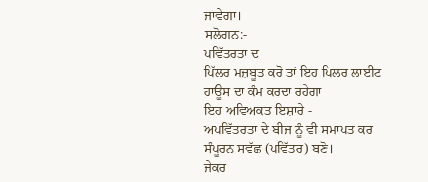ਜਾਵੇਗਾ।
ਸਲੋਗਨ:-
ਪਵਿੱਤਰਤਾ ਦ
ਪਿੱਲਰ ਮਜ਼ਬੂਤ ਕਰੋ ਤਾਂ ਇਹ ਪਿਲਰ ਲਾਈਟ ਹਾਊਸ ਦਾ ਕੰਮ ਕਰਦਾ ਰਹੇਗਾ
ਇਹ ਅਵਿਅਕਤ ਇਸ਼ਾਰੇ -
ਅਪਵਿੱਤਰਤਾ ਦੇ ਬੀਜ ਨੂੰ ਵੀ ਸਮਾਪਤ ਕਰ ਸੰਪੂਰਨ ਸਵੱਛ (ਪਵਿੱਤਰ) ਬਣੋ।
ਜੇਕਰ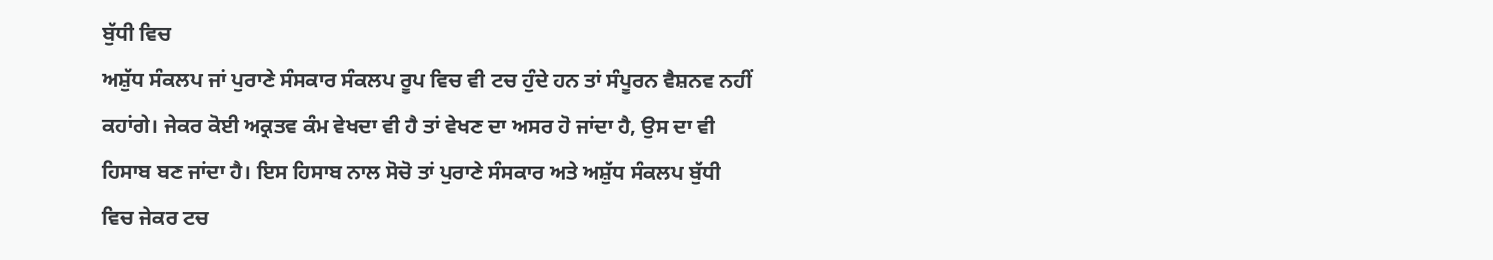ਬੁੱਧੀ ਵਿਚ
ਅਸ਼ੁੱਧ ਸੰਕਲਪ ਜਾਂ ਪੁਰਾਣੇ ਸੰਸਕਾਰ ਸੰਕਲਪ ਰੂਪ ਵਿਚ ਵੀ ਟਚ ਹੁੰਦੇ ਹਨ ਤਾਂ ਸੰਪੂਰਨ ਵੈਸ਼ਨਵ ਨਹੀਂ
ਕਹਾਂਗੇ। ਜੇਕਰ ਕੋਈ ਅਕ੍ਰਤਵ ਕੰਮ ਵੇਖਦਾ ਵੀ ਹੈ ਤਾਂ ਵੇਖਣ ਦਾ ਅਸਰ ਹੋ ਜਾਂਦਾ ਹੈ, ਉਸ ਦਾ ਵੀ
ਹਿਸਾਬ ਬਣ ਜਾਂਦਾ ਹੈ। ਇਸ ਹਿਸਾਬ ਨਾਲ ਸੋਚੋ ਤਾਂ ਪੁਰਾਣੇ ਸੰਸਕਾਰ ਅਤੇ ਅਸ਼ੁੱਧ ਸੰਕਲਪ ਬੁੱਧੀ
ਵਿਚ ਜੇਕਰ ਟਚ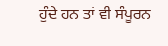ਹੁੰਦੇ ਹਨ ਤਾਂ ਵੀ ਸੰਪੂਰਨ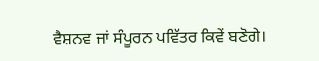ਵੈਸ਼ਨਵ ਜਾਂ ਸੰਪੂਰਨ ਪਵਿੱਤਰ ਕਿਵੇਂ ਬਣੋਗੇ।